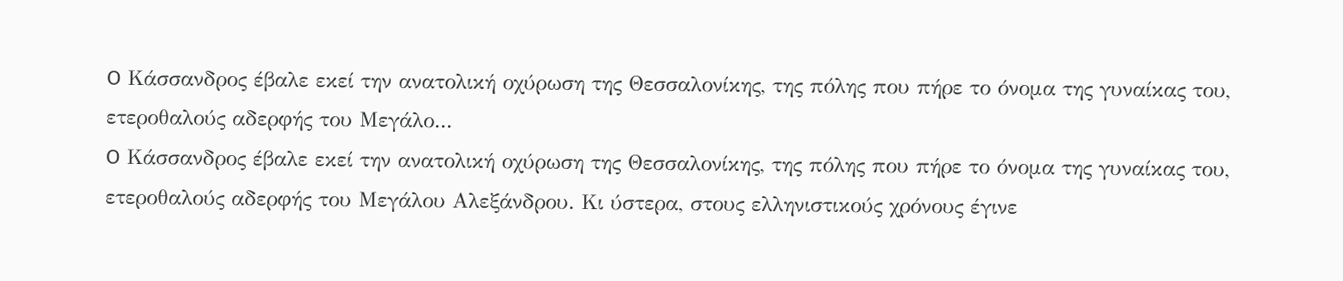O Κάσσανδρος έβαλε εκεί την ανατολική οχύρωση της Θεσσαλονίκης, της πόλης που πήρε το όνομα της γυναίκας του, ετεροθαλούς αδερφής του Μεγάλο...
O Κάσσανδρος έβαλε εκεί την ανατολική οχύρωση της Θεσσαλονίκης, της πόλης που πήρε το όνομα της γυναίκας του, ετεροθαλούς αδερφής του Μεγάλου Αλεξάνδρου. Κι ύστερα, στους ελληνιστικούς χρόνους έγινε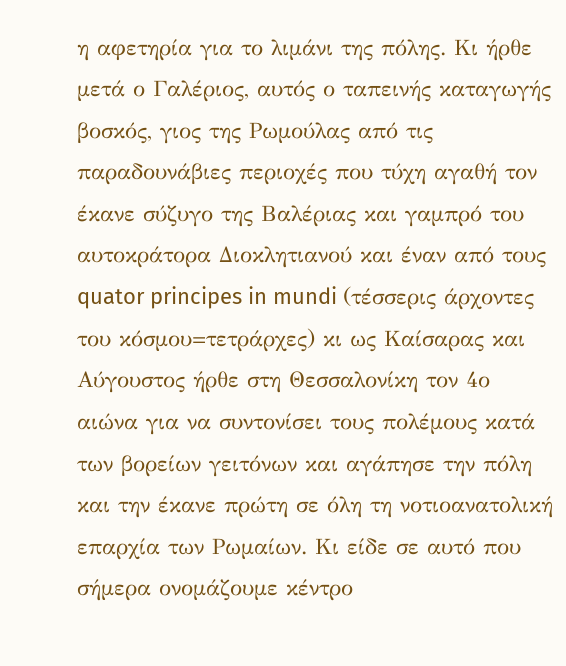η αφετηρία για το λιμάνι της πόλης. Κι ήρθε μετά ο Γαλέριος, αυτός ο ταπεινής καταγωγής βοσκός, γιος της Ρωμούλας από τις παραδουνάβιες περιοχές που τύχη αγαθή τον έκανε σύζυγο της Βαλέριας και γαμπρό του αυτοκράτορα Διοκλητιανού και έναν από τους quator principes in mundi (τέσσερις άρχοντες του κόσμου=τετράρχες) κι ως Καίσαρας και Αύγουστος ήρθε στη Θεσσαλονίκη τον 4ο αιώνα για να συντονίσει τους πολέμους κατά των βορείων γειτόνων και αγάπησε την πόλη και την έκανε πρώτη σε όλη τη νοτιοανατολική επαρχία των Ρωμαίων. Κι είδε σε αυτό που σήμερα ονομάζουμε κέντρο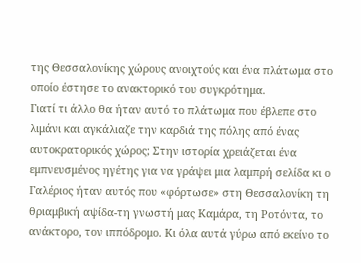της Θεσσαλονίκης χώρους ανοιχτούς και ένα πλάτωμα στο οποίο έστησε το ανακτορικό του συγκρότημα.
Γιατί τι άλλο θα ήταν αυτό το πλάτωμα που έβλεπε στο λιμάνι και αγκάλιαζε την καρδιά της πόλης από ένας αυτοκρατορικός χώρος; Στην ιστορία χρειάζεται ένα εμπνευσμένος ηγέτης για να γράψει μια λαμπρή σελίδα κι ο Γαλέριος ήταν αυτός που «φόρτωσε» στη Θεσσαλονίκη τη θριαμβική αψίδα-τη γνωστή μας Καμάρα, τη Ροτόντα, το ανάκτορο, τον ιππόδρομο. Κι όλα αυτά γύρω από εκείνο το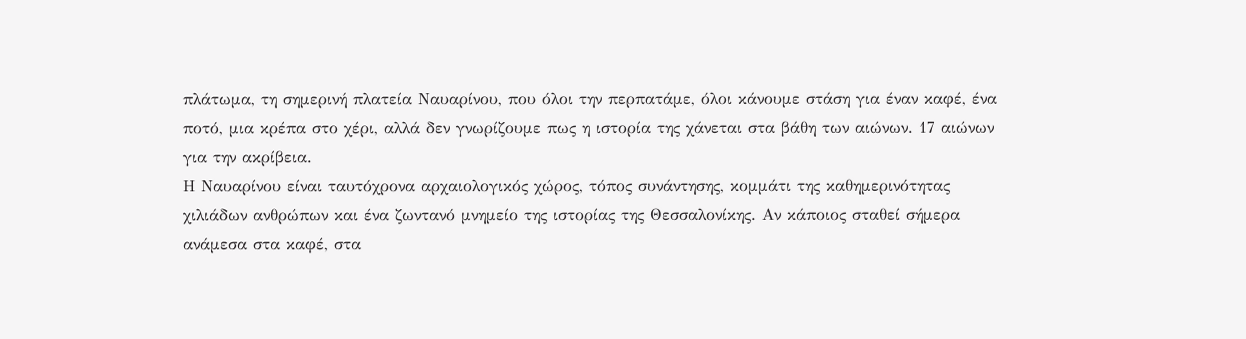πλάτωμα, τη σημερινή πλατεία Ναυαρίνου, που όλοι την περπατάμε, όλοι κάνουμε στάση για έναν καφέ, ένα ποτό, μια κρέπα στο χέρι, αλλά δεν γνωρίζουμε πως η ιστορία της χάνεται στα βάθη των αιώνων. 17 αιώνων για την ακρίβεια.
Η Ναυαρίνου είναι ταυτόχρονα αρχαιολογικός χώρος, τόπος συνάντησης, κομμάτι της καθημερινότητας χιλιάδων ανθρώπων και ένα ζωντανό μνημείο της ιστορίας της Θεσσαλονίκης. Αν κάποιος σταθεί σήμερα ανάμεσα στα καφέ, στα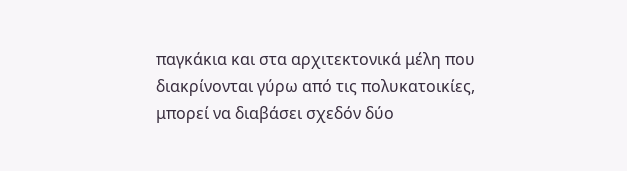παγκάκια και στα αρχιτεκτονικά μέλη που διακρίνονται γύρω από τις πολυκατοικίες, μπορεί να διαβάσει σχεδόν δύο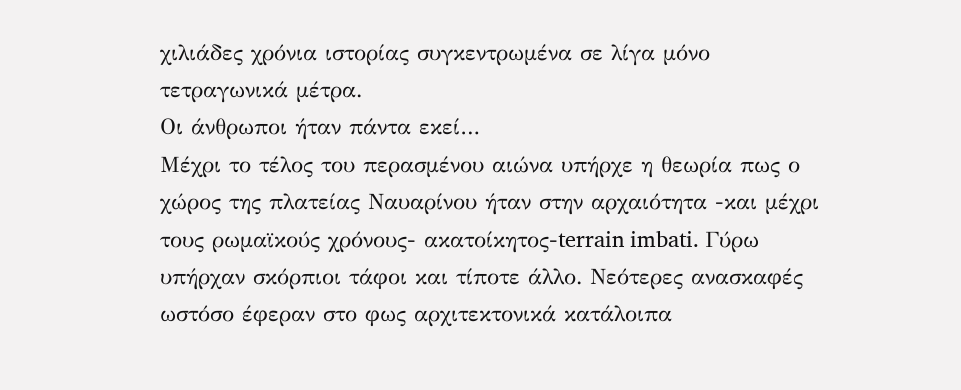χιλιάδες χρόνια ιστορίας συγκεντρωμένα σε λίγα μόνο τετραγωνικά μέτρα.
Οι άνθρωποι ήταν πάντα εκεί…
Μέχρι το τέλος του περασμένου αιώνα υπήρχε η θεωρία πως ο χώρος της πλατείας Ναυαρίνου ήταν στην αρχαιότητα -και μέχρι τους ρωμαϊκούς χρόνους- ακατοίκητος-terrain imbati. Γύρω υπήρχαν σκόρπιοι τάφοι και τίποτε άλλο. Νεότερες ανασκαφές ωστόσο έφεραν στο φως αρχιτεκτονικά κατάλοιπα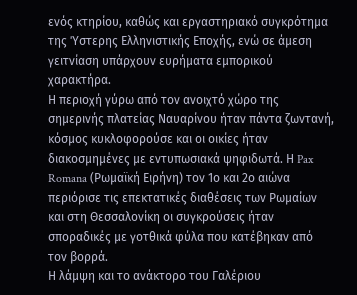ενός κτηρίου, καθώς και εργαστηριακό συγκρότημα της Ύστερης Ελληνιστικής Εποχής, ενώ σε άμεση γειτνίαση υπάρχουν ευρήματα εμπορικού χαρακτήρα.
Η περιοχή γύρω από τον ανοιχτό χώρο της σημερινής πλατείας Ναυαρίνου ήταν πάντα ζωντανή, κόσμος κυκλοφορούσε και οι οικίες ήταν διακοσμημένες με εντυπωσιακά ψηφιδωτά. Η Pax Romana (Ρωμαϊκή Ειρήνη) τον 1ο και 2ο αιώνα περιόρισε τις επεκτατικές διαθέσεις των Ρωμαίων και στη Θεσσαλονίκη οι συγκρούσεις ήταν σποραδικές με γοτθικά φύλα που κατέβηκαν από τον βορρά.
Η λάμψη και το ανάκτορο του Γαλέριου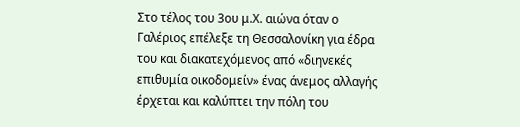Στο τέλος του 3ου μ.Χ. αιώνα όταν ο Γαλέριος επέλεξε τη Θεσσαλονίκη για έδρα του και διακατεχόμενος από «διηνεκές επιθυμία οικοδομείν» ένας άνεμος αλλαγής έρχεται και καλύπτει την πόλη του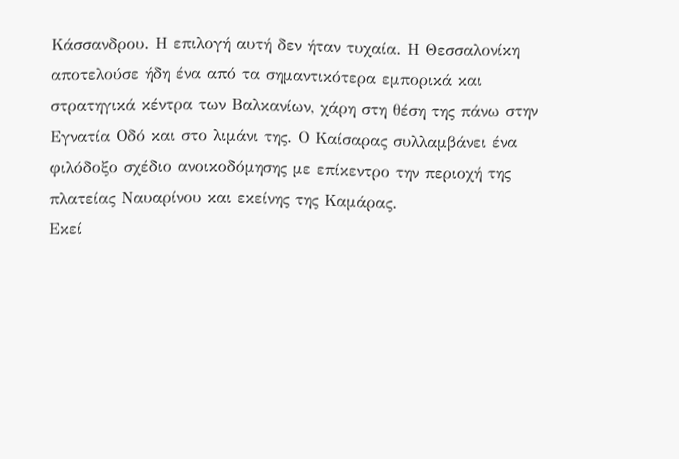Κάσσανδρου. Η επιλογή αυτή δεν ήταν τυχαία. Η Θεσσαλονίκη αποτελούσε ήδη ένα από τα σημαντικότερα εμπορικά και στρατηγικά κέντρα των Βαλκανίων, χάρη στη θέση της πάνω στην Εγνατία Οδό και στο λιμάνι της. Ο Καίσαρας συλλαμβάνει ένα φιλόδοξο σχέδιο ανοικοδόμησης με επίκεντρο την περιοχή της πλατείας Ναυαρίνου και εκείνης της Καμάρας.
Εκεί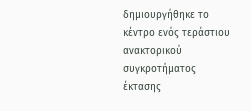δημιουργήθηκε το κέντρο ενός τεράστιου ανακτορικού συγκροτήματος έκτασης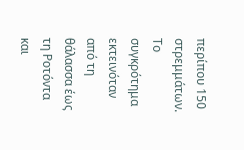περίπου 150 στρεμμάτων. Το συγκρότημα εκτεινόταν από τη θάλασσα έως τη Ροτόντα και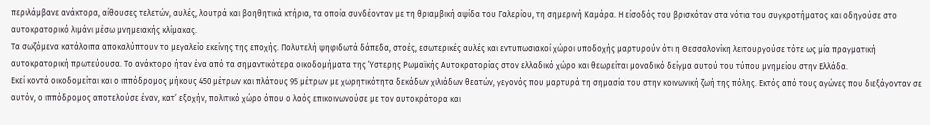περιλάμβανε ανάκτορα, αίθουσες τελετών, αυλές, λουτρά και βοηθητικά κτήρια, τα οποία συνδέονταν με τη θριαμβική αψίδα του Γαλερίου, τη σημερινή Καμάρα. Η είσοδός του βρισκόταν στα νότια του συγκροτήματος και οδηγούσε στο αυτοκρατορικό λιμάνι μέσω μνημειακής κλίμακας.
Τα σωζόμενα κατάλοιπα αποκαλύπτουν το μεγαλείο εκείνης της εποχής. Πολυτελή ψηφιδωτά δάπεδα, στοές, εσωτερικές αυλές και εντυπωσιακοί χώροι υποδοχής μαρτυρούν ότι η Θεσσαλονίκη λειτουργούσε τότε ως μία πραγματική αυτοκρατορική πρωτεύουσα. Το ανάκτορο ήταν ένα από τα σημαντικότερα οικοδομήματα της Ύστερης Ρωμαϊκής Αυτοκρατορίας στον ελλαδικό χώρο και θεωρείται μοναδικό δείγμα αυτού του τύπου μνημείου στην Ελλάδα.
Εκεί κοντά οικοδομείται και ο ιππόδρομος μήκους 450 μέτρων και πλάτους 95 μέτρων με χωρητικότητα δεκάδων χιλιάδων θεατών, γεγονός που μαρτυρά τη σημασία του στην κοινωνική ζωή της πόλης. Εκτός από τους αγώνες που διεξάγονταν σε αυτόν, ο ιππόδρομος αποτελούσε έναν, κατ’ εξοχήν, πολιτικό χώρο όπου ο λαός επικοινωνούσε με τον αυτοκράτορα και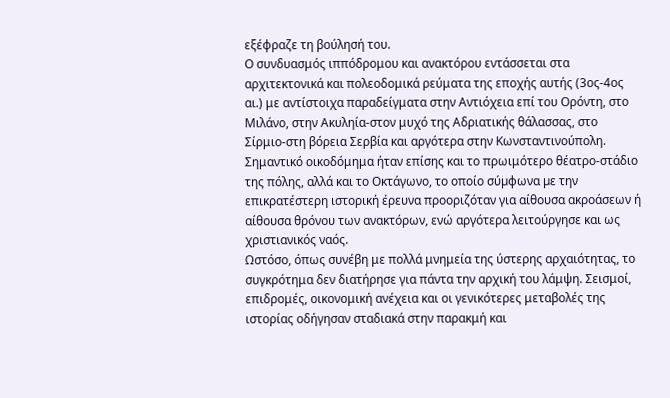εξέφραζε τη βούλησή του.
Ο συνδυασμός ιππόδρομου και ανακτόρου εντάσσεται στα αρχιτεκτονικά και πολεοδομικά ρεύματα της εποχής αυτής (3ος-4ος αι.) με αντίστοιχα παραδείγματα στην Αντιόχεια επί του Ορόντη, στο Μιλάνο, στην Ακυληία-στον μυχό της Αδριατικής θάλασσας, στο Σίρμιο-στη βόρεια Σερβία και αργότερα στην Κωνσταντινούπολη. Σημαντικό οικοδόμημα ήταν επίσης και το πρωιμότερο θέατρο-στάδιο της πόλης, αλλά και το Οκτάγωνο, το οποίο σύµφωνα µε την επικρατέστερη ιστορική έρευνα προοριζόταν για αίθουσα ακροάσεων ή αίθουσα θρόνου των ανακτόρων, ενώ αργότερα λειτούργησε και ως χριστιανικός ναός.
Ωστόσο, όπως συνέβη με πολλά μνημεία της ύστερης αρχαιότητας, το συγκρότημα δεν διατήρησε για πάντα την αρχική του λάμψη. Σεισμοί, επιδρομές, οικονομική ανέχεια και οι γενικότερες μεταβολές της ιστορίας οδήγησαν σταδιακά στην παρακμή και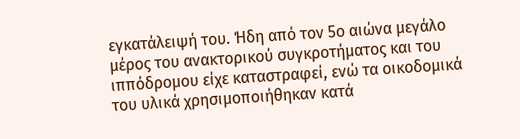εγκατάλειψή του. Ήδη από τον 5ο αιώνα μεγάλο μέρος του ανακτορικού συγκροτήματος και του ιππόδρομου είχε καταστραφεί, ενώ τα οικοδομικά του υλικά χρησιμοποιήθηκαν κατά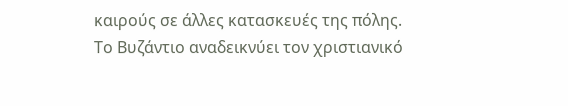καιρούς σε άλλες κατασκευές της πόλης.
Το Βυζάντιο αναδεικνύει τον χριστιανικό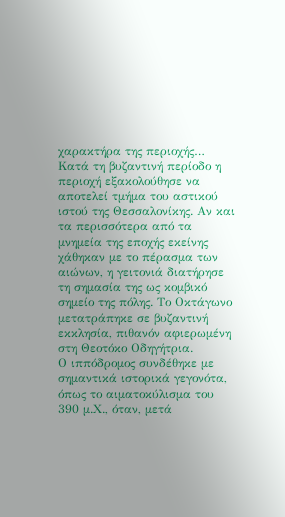χαρακτήρα της περιοχής…
Κατά τη βυζαντινή περίοδο η περιοχή εξακολούθησε να αποτελεί τμήμα του αστικού ιστού της Θεσσαλονίκης. Αν και τα περισσότερα από τα μνημεία της εποχής εκείνης χάθηκαν με το πέρασμα των αιώνων, η γειτονιά διατήρησε τη σημασία της ως κομβικό σημείο της πόλης. Το Οκτάγωνο μετατράπηκε σε βυζαντινή εκκλησία, πιθανόν αφιερωμένη στη Θεοτόκο Οδηγήτρια.
Ο ιππόδρομος συνδέθηκε με σημαντικά ιστορικά γεγονότα, όπως το αιματοκύλισμα του 390 μ.Χ., όταν, μετά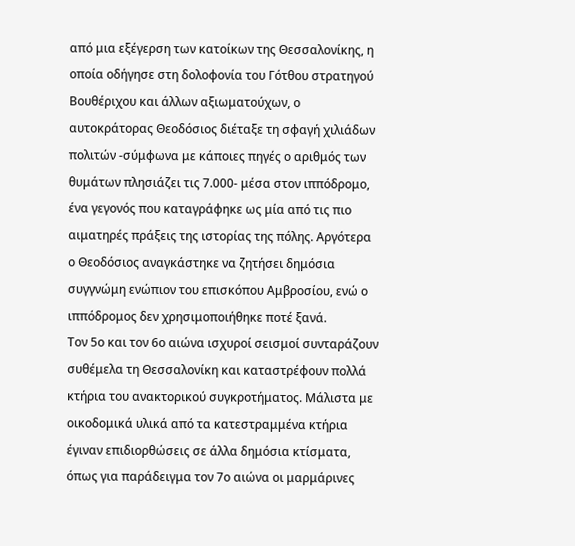από μια εξέγερση των κατοίκων της Θεσσαλονίκης, η οποία οδήγησε στη δολοφονία του Γότθου στρατηγού Βουθέριχου και άλλων αξιωματούχων, ο αυτοκράτορας Θεοδόσιος διέταξε τη σφαγή χιλιάδων πολιτών -σύμφωνα με κάποιες πηγές ο αριθμός των θυμάτων πλησιάζει τις 7.000- μέσα στον ιππόδρομο, ένα γεγονός που καταγράφηκε ως μία από τις πιο αιματηρές πράξεις της ιστορίας της πόλης. Αργότερα ο Θεοδόσιος αναγκάστηκε να ζητήσει δημόσια συγγνώμη ενώπιον του επισκόπου Αμβροσίου, ενώ ο ιππόδρομος δεν χρησιμοποιήθηκε ποτέ ξανά.
Τον 5ο και τον 6ο αιώνα ισχυροί σεισμοί συνταράζουν συθέμελα τη Θεσσαλονίκη και καταστρέφουν πολλά κτήρια του ανακτορικού συγκροτήματος. Μάλιστα με οικοδομικά υλικά από τα κατεστραμμένα κτήρια έγιναν επιδιορθώσεις σε άλλα δημόσια κτίσματα, όπως για παράδειγμα τον 7ο αιώνα οι μαρμάρινες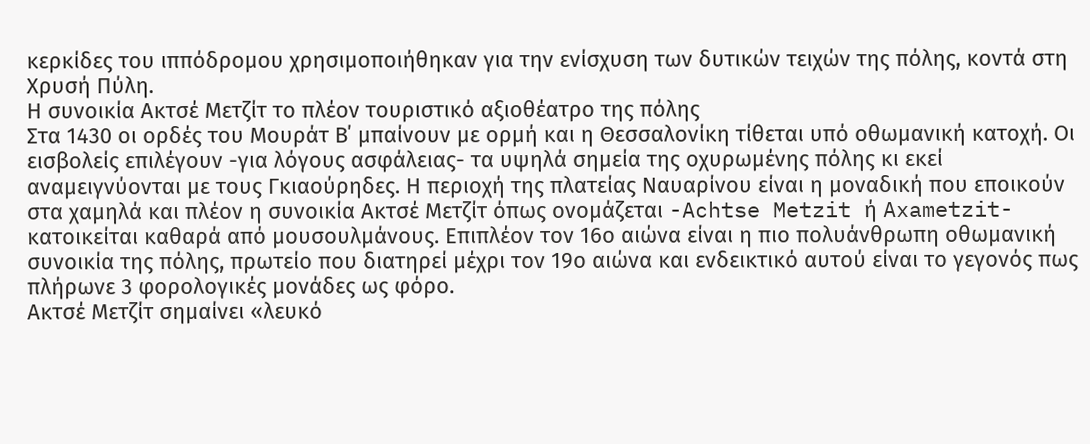κερκίδες του ιππόδρομου χρησιμοποιήθηκαν για την ενίσχυση των δυτικών τειχών της πόλης, κοντά στη Χρυσή Πύλη.
Η συνοικία Ακτσέ Μετζίτ το πλέον τουριστικό αξιοθέατρο της πόλης
Στα 1430 οι ορδές του Μουράτ Β΄ μπαίνουν με ορμή και η Θεσσαλονίκη τίθεται υπό οθωμανική κατοχή. Οι εισβολείς επιλέγουν -για λόγους ασφάλειας- τα υψηλά σημεία της οχυρωμένης πόλης κι εκεί αναμειγνύονται με τους Γκιαούρηδες. Η περιοχή της πλατείας Ναυαρίνου είναι η μοναδική που εποικούν στα χαμηλά και πλέον η συνοικία Ακτσέ Μετζίτ όπως ονομάζεται -Achtse Metzit ή Axametzit- κατοικείται καθαρά από μουσουλμάνους. Επιπλέον τον 16ο αιώνα είναι η πιο πολυάνθρωπη οθωμανική συνοικία της πόλης, πρωτείο που διατηρεί μέχρι τον 19ο αιώνα και ενδεικτικό αυτού είναι το γεγονός πως πλήρωνε 3 φορολογικές μονάδες ως φόρο.
Ακτσέ Μετζίτ σημαίνει «λευκό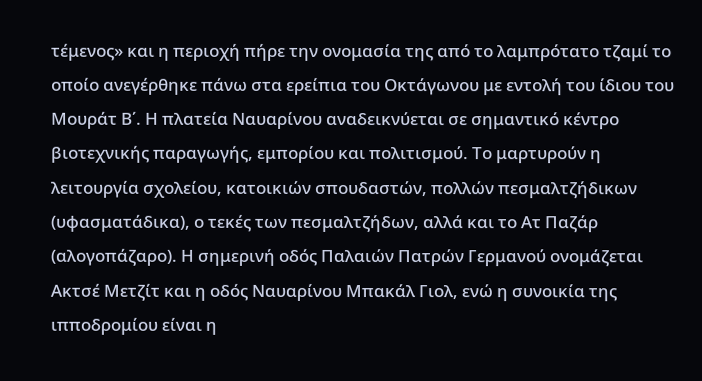τέμενος» και η περιοχή πήρε την ονομασία της από το λαμπρότατο τζαμί το οποίο ανεγέρθηκε πάνω στα ερείπια του Οκτάγωνου με εντολή του ίδιου του Μουράτ Β΄. Η πλατεία Ναυαρίνου αναδεικνύεται σε σημαντικό κέντρο βιοτεχνικής παραγωγής, εμπορίου και πολιτισμού. Το μαρτυρούν η λειτουργία σχολείου, κατοικιών σπουδαστών, πολλών πεσμαλτζήδικων (υφασματάδικα), ο τεκές των πεσμαλτζήδων, αλλά και το Ατ Παζάρ (αλογοπάζαρο). Η σημερινή οδός Παλαιών Πατρών Γερμανού ονομάζεται Ακτσέ Μετζίτ και η οδός Ναυαρίνου Μπακάλ Γιολ, ενώ η συνοικία της ιπποδρομίου είναι η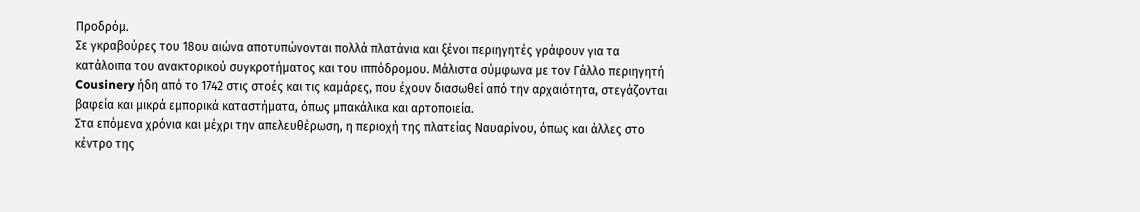Προδρόμ.
Σε γκραβούρες του 18ου αιώνα αποτυπώνονται πολλά πλατάνια και ξένοι περιηγητές γράφουν για τα κατάλοιπα του ανακτορικού συγκροτήματος και του ιππόδρομου. Μάλιστα σύμφωνα με τον Γάλλο περιηγητή Cousinery ήδη από το 1742 στις στοές και τις καμάρες, που έχουν διασωθεί από την αρχαιότητα, στεγάζονται βαφεία και μικρά εμπορικά καταστήματα, όπως μπακάλικα και αρτοποιεία.
Στα επόμενα χρόνια και μέχρι την απελευθέρωση, η περιοχή της πλατείας Ναυαρίνου, όπως και άλλες στο κέντρο της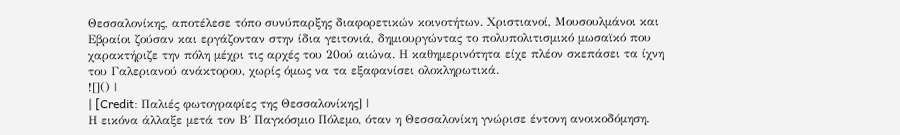Θεσσαλονίκης, αποτέλεσε τόπο συνύπαρξης διαφορετικών κοινοτήτων. Χριστιανοί, Μουσουλμάνοι και Εβραίοι ζούσαν και εργάζονταν στην ίδια γειτονιά, δημιουργώντας το πολυπολιτισμικό μωσαϊκό που χαρακτήριζε την πόλη μέχρι τις αρχές του 20ού αιώνα. Η καθημερινότητα είχε πλέον σκεπάσει τα ίχνη του Γαλεριανού ανάκτορου, χωρίς όμως να τα εξαφανίσει ολοκληρωτικά.
![]() |
| [Credit: Παλιές φωτογραφίες της Θεσσαλονίκης] |
Η εικόνα άλλαξε μετά τον Β΄ Παγκόσμιο Πόλεμο, όταν η Θεσσαλονίκη γνώρισε έντονη ανοικοδόμηση.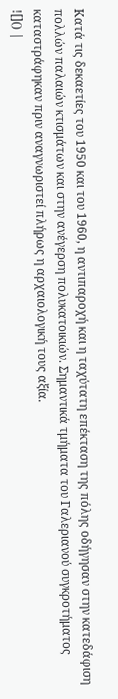Κατά τις δεκαετίες του 1950 και του 1960, η αντιπαροχή και η ταχύτατη επέκταση της πόλης οδήγησαν στην κατεδάφιση πολλών παλαιών κτισμάτων και στην ανέγερση πολυκατοικιών. Σημαντικά τμήματα του Γαλεριανού συγκροτήματος καταστράφηκαν πριν αναγνωριστεί πλήρως η αρχαιολογική τους αξία.
![]() |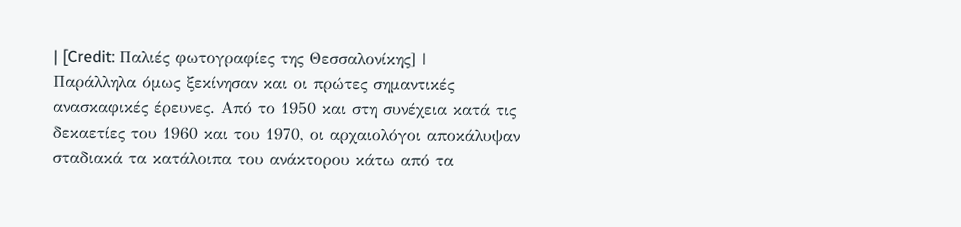| [Credit: Παλιές φωτογραφίες της Θεσσαλονίκης] |
Παράλληλα όμως ξεκίνησαν και οι πρώτες σημαντικές ανασκαφικές έρευνες. Από το 1950 και στη συνέχεια κατά τις δεκαετίες του 1960 και του 1970, οι αρχαιολόγοι αποκάλυψαν σταδιακά τα κατάλοιπα του ανάκτορου κάτω από τα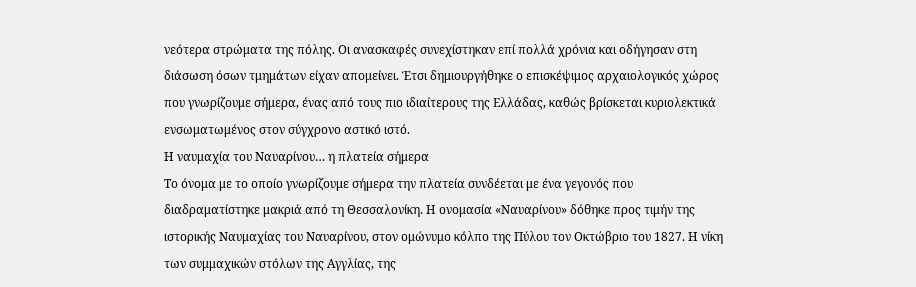νεότερα στρώματα της πόλης. Οι ανασκαφές συνεχίστηκαν επί πολλά χρόνια και οδήγησαν στη διάσωση όσων τμημάτων είχαν απομείνει. Έτσι δημιουργήθηκε ο επισκέψιμος αρχαιολογικός χώρος που γνωρίζουμε σήμερα, ένας από τους πιο ιδιαίτερους της Ελλάδας, καθώς βρίσκεται κυριολεκτικά ενσωματωμένος στον σύγχρονο αστικό ιστό.
Η ναυμαχία του Ναυαρίνου… η πλατεία σήμερα
Το όνομα με το οποίο γνωρίζουμε σήμερα την πλατεία συνδέεται με ένα γεγονός που διαδραματίστηκε μακριά από τη Θεσσαλονίκη. Η ονομασία «Ναυαρίνου» δόθηκε προς τιμήν της ιστορικής Ναυμαχίας του Ναυαρίνου, στον ομώνυμο κόλπο της Πύλου τον Οκτώβριο του 1827. Η νίκη των συμμαχικών στόλων της Αγγλίας, της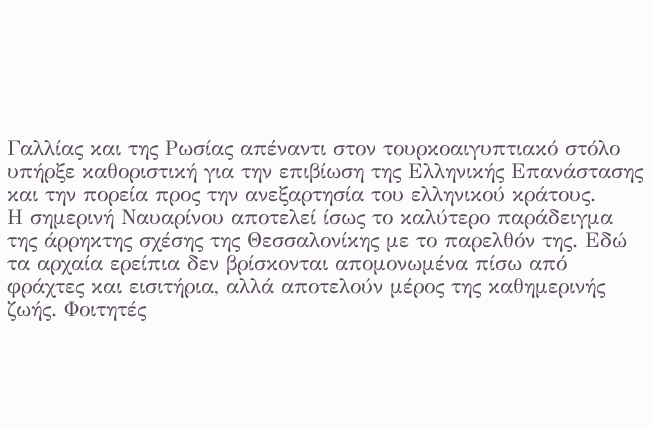Γαλλίας και της Ρωσίας απέναντι στον τουρκοαιγυπτιακό στόλο υπήρξε καθοριστική για την επιβίωση της Ελληνικής Επανάστασης και την πορεία προς την ανεξαρτησία του ελληνικού κράτους.
Η σημερινή Ναυαρίνου αποτελεί ίσως το καλύτερο παράδειγμα της άρρηκτης σχέσης της Θεσσαλονίκης με το παρελθόν της. Εδώ τα αρχαία ερείπια δεν βρίσκονται απομονωμένα πίσω από φράχτες και εισιτήρια, αλλά αποτελούν μέρος της καθημερινής ζωής. Φοιτητές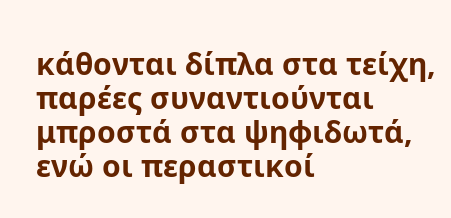κάθονται δίπλα στα τείχη, παρέες συναντιούνται μπροστά στα ψηφιδωτά, ενώ οι περαστικοί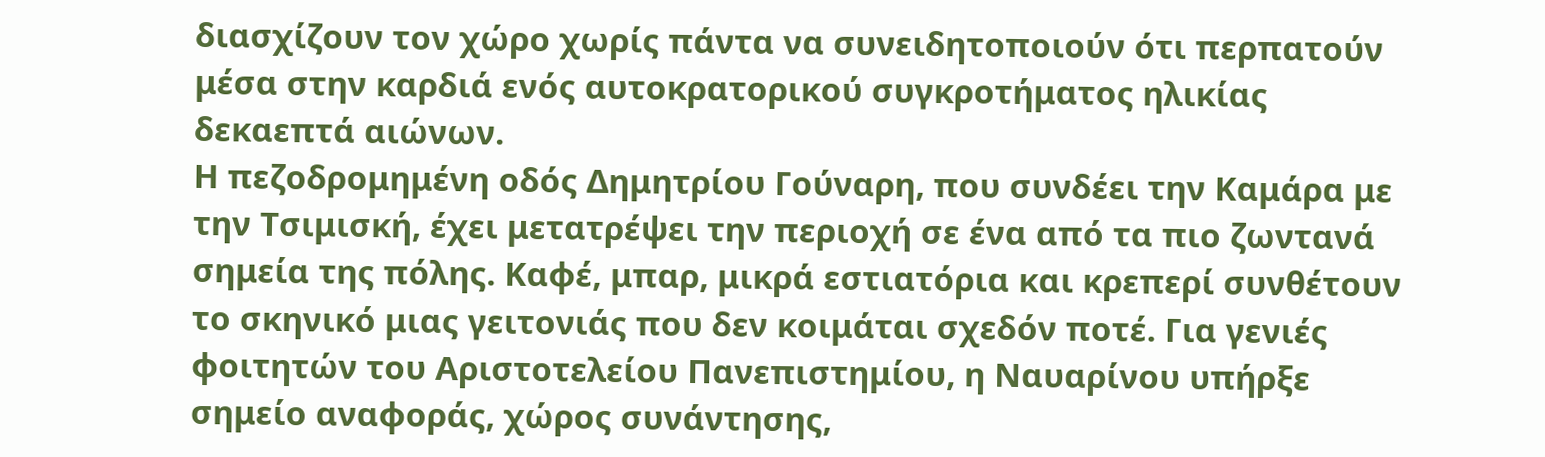διασχίζουν τον χώρο χωρίς πάντα να συνειδητοποιούν ότι περπατούν μέσα στην καρδιά ενός αυτοκρατορικού συγκροτήματος ηλικίας δεκαεπτά αιώνων.
Η πεζοδρομημένη οδός Δημητρίου Γούναρη, που συνδέει την Καμάρα με την Τσιμισκή, έχει μετατρέψει την περιοχή σε ένα από τα πιο ζωντανά σημεία της πόλης. Καφέ, μπαρ, μικρά εστιατόρια και κρεπερί συνθέτουν το σκηνικό μιας γειτονιάς που δεν κοιμάται σχεδόν ποτέ. Για γενιές φοιτητών του Αριστοτελείου Πανεπιστημίου, η Ναυαρίνου υπήρξε σημείο αναφοράς, χώρος συνάντησης,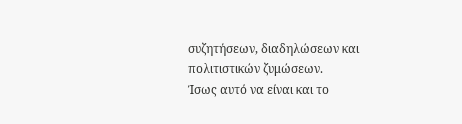συζητήσεων, διαδηλώσεων και πολιτιστικών ζυμώσεων.
Ίσως αυτό να είναι και το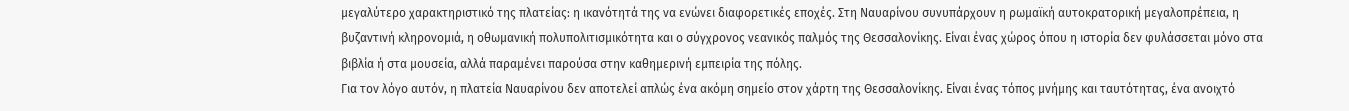μεγαλύτερο χαρακτηριστικό της πλατείας: η ικανότητά της να ενώνει διαφορετικές εποχές. Στη Ναυαρίνου συνυπάρχουν η ρωμαϊκή αυτοκρατορική μεγαλοπρέπεια, η βυζαντινή κληρονομιά, η οθωμανική πολυπολιτισμικότητα και ο σύγχρονος νεανικός παλμός της Θεσσαλονίκης. Είναι ένας χώρος όπου η ιστορία δεν φυλάσσεται μόνο στα βιβλία ή στα μουσεία, αλλά παραμένει παρούσα στην καθημερινή εμπειρία της πόλης.
Για τον λόγο αυτόν, η πλατεία Ναυαρίνου δεν αποτελεί απλώς ένα ακόμη σημείο στον χάρτη της Θεσσαλονίκης. Είναι ένας τόπος μνήμης και ταυτότητας, ένα ανοιχτό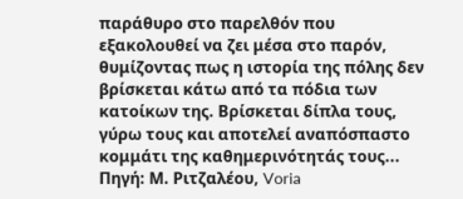παράθυρο στο παρελθόν που εξακολουθεί να ζει μέσα στο παρόν, θυμίζοντας πως η ιστορία της πόλης δεν βρίσκεται κάτω από τα πόδια των κατοίκων της. Βρίσκεται δίπλα τους, γύρω τους και αποτελεί αναπόσπαστο κομμάτι της καθημερινότητάς τους...
Πηγή: Μ. Ριτζαλέου, Voria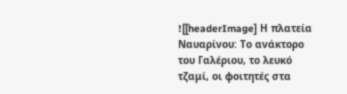![[headerImage] Η πλατεία Ναυαρίνου: Το ανάκτορο του Γαλέριου, το λευκό τζαμί, οι φοιτητές στα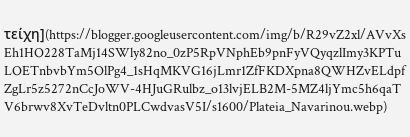τείχη](https://blogger.googleusercontent.com/img/b/R29vZ2xl/AVvXsEh1HO228TaMj14SWly82no_0zP5RpVNphEb9pnFyVQyqzlImy3KPTuLOETnbvbYm5OlPg4_1sHqMKVG16jLmr1ZfFKDXpna8QWHZvELdpfZgLr5z5272nCcJoWV-4HJuGRulbz_o13lvjELB2M-5MZ4ljYmc5h6qaTV6brwv8XvTeDvltn0PLCwdvasV5I/s1600/Plateia_Navarinou.webp)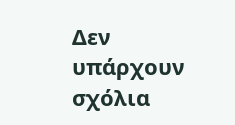Δεν υπάρχουν σχόλια